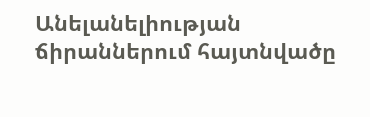Անելանելիության ճիրաններում հայտնվածը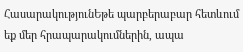ՀասարակությունԵթե պարբերաբար հետևում եք մեր հրապարակումներին, ապա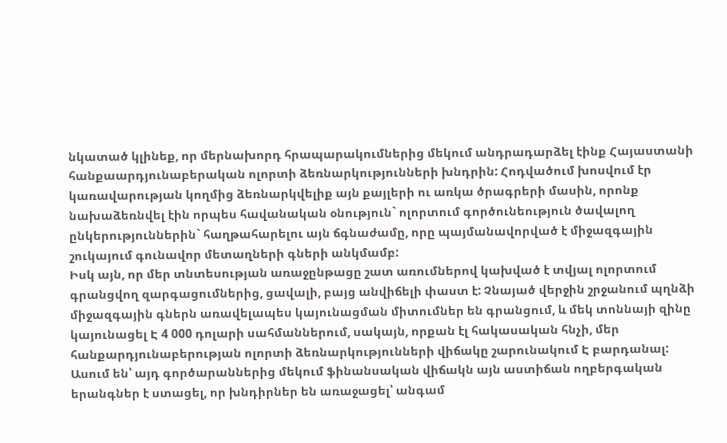նկատած կլինեք, որ մերնախորդ հրապարակումներից մեկում անդրադարձել էինք Հայաստանի հանքաարդյունաբերական ոլորտի ձեռնարկությունների խնդրին: Հոդվածում խոսվում էր կառավարության կողմից ձեռնարկվելիք այն քայլերի ու առկա ծրագրերի մասին, որոնք նախաձեռնվել էին որպես հավանական օնություն` ոլորտում գործունեություն ծավալող ընկերություններին` հաղթահարելու այն ճգնաժամը, որը պայմանավորված է միջազգային շուկայում գունավոր մետաղների գների անկմամբ:
Իսկ այն, որ մեր տնտեսության առաջընթացը շատ առումներով կախված է տվյալ ոլորտում գրանցվող զարգացումներից, ցավալի, բայց անվիճելի փաստ է: Չնայած վերջին շրջանում պղնձի միջազգային գներն առավելապես կայունացման միտումներ են գրանցում, և մեկ տոննայի զինը կայունացել Է 4 000 դոլարի սահմաններում, սակայն, որքան էլ հակասական հնչի, մեր հանքարդյունաբերության ոլորտի ձեռնարկությունների վիճակը շարունակում Է բարդանալ:
Ասում են՝ այդ գործարաններից մեկում ֆինանսական վիճակն այն աստիճան ողբերգական երանգներ է ստացել, որ խնդիրներ են առաջացել՝ անգամ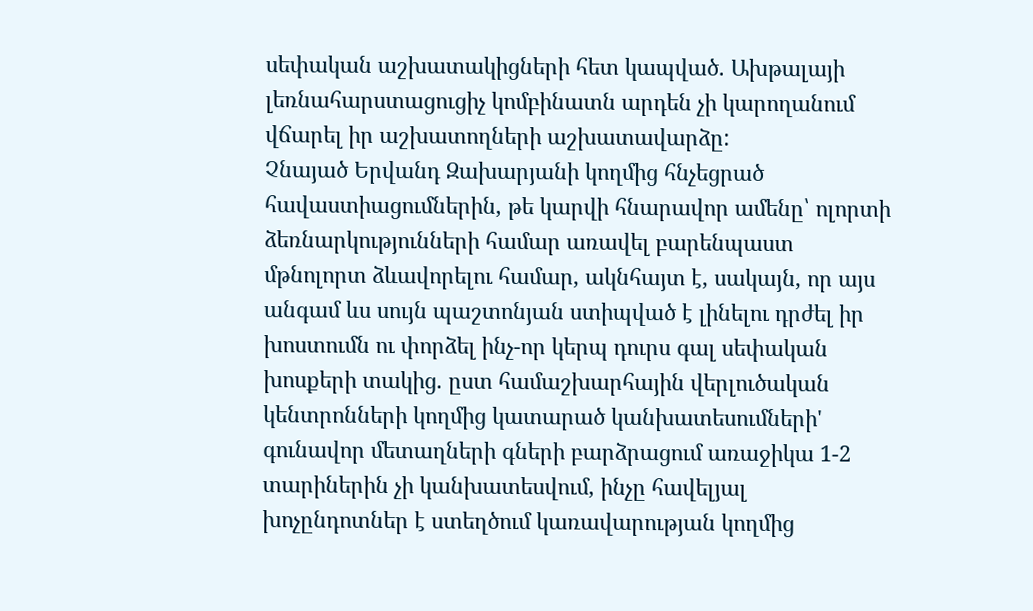սեփական աշխատակիցների հետ կապված. Ախթալայի լեռնահարստացուցիչ կոմբինատն արդեն չի կարողանում վճարել իր աշխատողների աշխատավարձը:
Չնայած Երվանդ Զախարյանի կողմից հնչեցրած հավաստիացումներին, թե կարվի հնարավոր ամենը՝ ոլորտի ձեռնարկությունների համար առավել բարենպաստ մթնոլորտ ձևավորելու համար, ակնհայտ է, սակայն, որ այս անգամ ևս սույն պաշտոնյան ստիպված է լինելու դրժել իր խոստումն ու փորձել ինչ-որ կերպ դուրս գալ սեփական խոսքերի տակից. ըստ համաշխարհային վերլուծական կենտրոնների կողմից կատարած կանխատեսումների' գունավոր մետաղների գների բարձրացում առաջիկա 1-2 տարիներին չի կանխատեսվում, ինչը հավելյալ խոչընդոտներ է ստեղծում կառավարության կողմից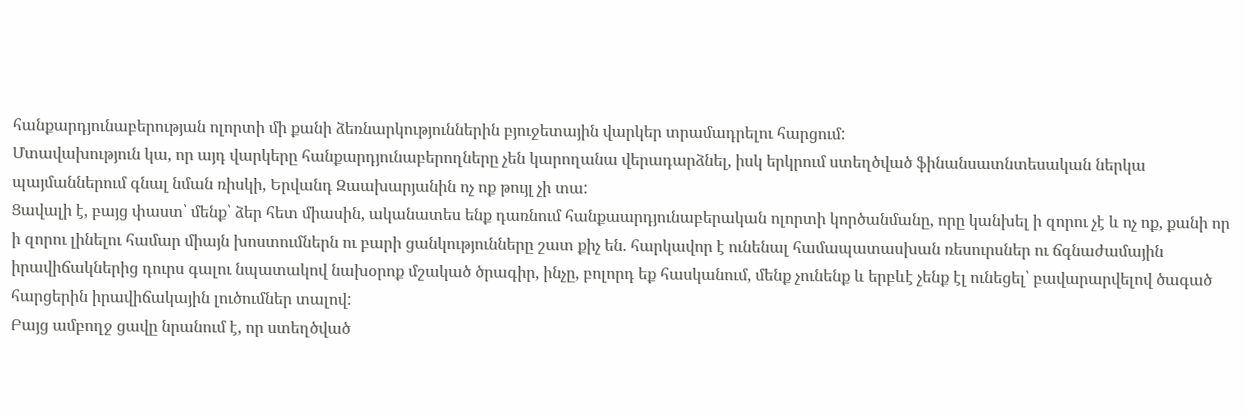հանքարդյունաբերության ոլորտի մի քանի ձեռնարկություններին բյուջետային վարկեր տրամադրելու հարցում:
Մտավախություն կա, որ այդ վարկերը հանքարդյունաբերողները չեն կարողանա վերադարձնել, իսկ երկրում ստեղծված ֆինանսատնտեսական ներկա պայմաններում գնալ նման ռիսկի, Երվանդ Զաախարյանին ոչ ոք թույլ չի տա:
Ցավալի է, բայց փաստ՝ մենք՝ ձեր հետ միասին, ականատես ենք դառնում հանքաարդյունաբերական ոլորտի կործանմանը, որը կանխել ի զորու չէ և ոչ ոք, քանի որ ի զորու լինելու համար միայն խոստումներն ու բարի ցանկությունները շատ քիչ են. հարկավոր է ունենալ համապատասխան ռեսուրսներ ու ճգնաժամային իրավիճակներից դուրս գալու նպատակով նախօրոք մշակած ծրագիր, ինչը, բոլորդ եք հասկանում, մենք չունենք և երբևէ չենք էլ ունեցել՝ բավարարվելով ծագած հարցերին իրավիճակային լուծումներ տալով:
Բայց ամբողջ ցավը նրանում է, որ ստեղծված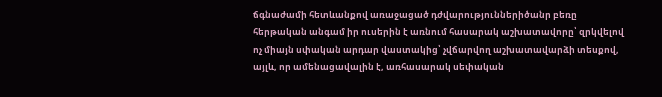ճգնաժամի հետևանքով առաջացած դժվարություններիծանր բեռը հերթական անգամ իր ուսերին է առնում հասարակ աշխատավորը՝ զրկվելով ոչ միայն սփական արդար վաստակից՝ չվճարվող աշխատավարձի տեսքով, այլև, որ ամենացավալին է, առհասարակ սեփական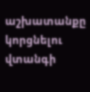աշխատանքը կորցնելու վտանգի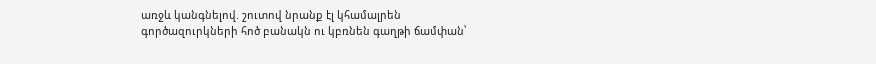առջև կանգնելով. շուտով նրանք էլ կհամալրեն գործազուրկների հոծ բանակն ու կբռնեն գաղթի ճամփան՝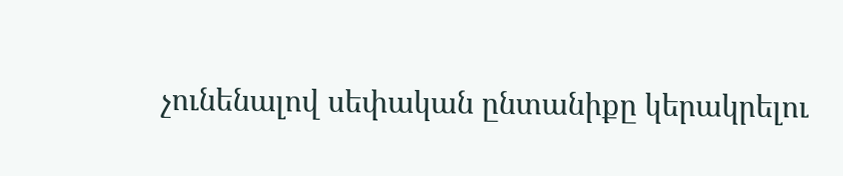չունենալով սեփական ընտանիքը կերակրելու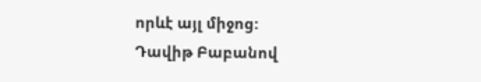որևէ այլ միջոց:
Դավիթ Բաբանով